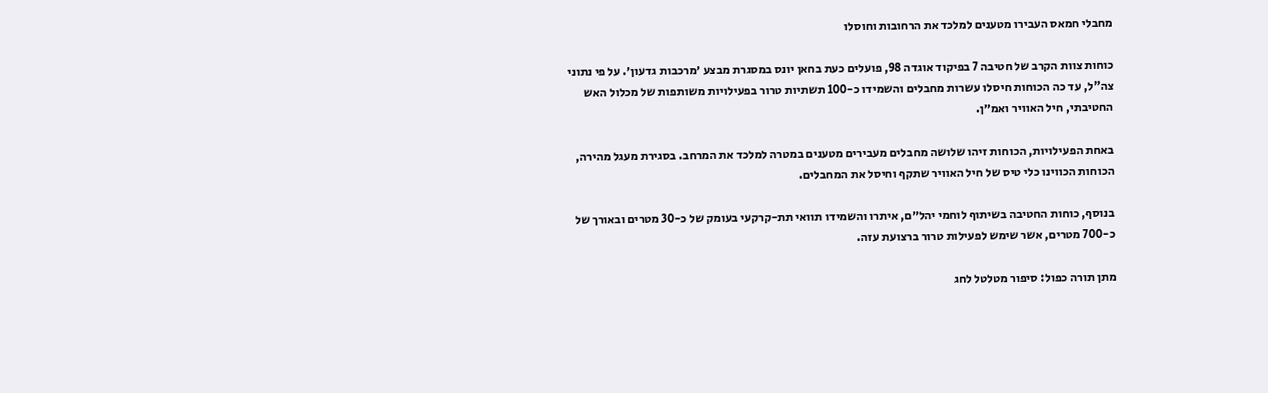מחבלי חמאס העבירו מטענים למלכד את הרחובות וחוסלו

כוחות צוות הקרב של חטיבה 7 בפיקוד אוגדה 98, פועלים כעת בחאן יונס במסגרת מבצע ׳מרכבות גדעון׳. על פי נתוני צה"ל, עד כה הכוחות חיסלו עשרות מחבלים והשמידו כ-100 תשתיות טרור בפעילויות משותפות של מכלול האש החטיבתי, חיל האוויר ואמ״ן.

באחת הפעילויות, הכוחות זיהו שלושה מחבלים מעבירים מטענים במטרה למלכד את המרחב. בסגירת מעגל מהירה, הכוחות הכווינו כלי טיס של חיל האוויר שתקף וחיסל את המחבלים.

בנוסף, כוחות החטיבה בשיתוף לוחמי יהל״ם, איתרו והשמידו תוואי תת-קרקעי בעומק של כ-30 מטרים ובאורך של כ-700 מטרים, אשר שימש לפעילות טרור ברצועת עזה.

מתן תורה כפול: סיפור מטלטל לחג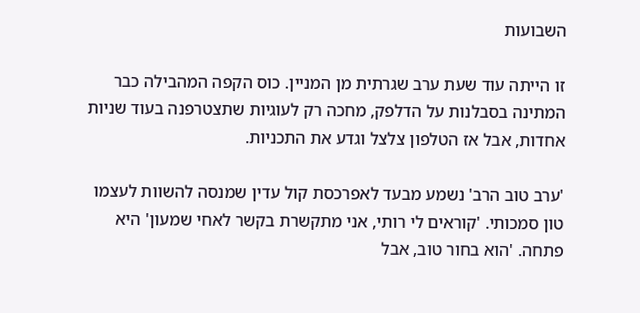השבועות

זו הייתה עוד שעת ערב שגרתית מן המניין. כוס הקפה המהבילה כבר המתינה בסבלנות על הדלפק, מחכה רק לעוגיות שתצטרפנה בעוד שניות אחדות, אבל אז הטלפון צלצל וגדע את התכניות.

'ערב טוב הרב' נשמע מבעד לאפרכסת קול עדין שמנסה להשוות לעצמו טון סמכותי. 'קוראים לי רותי, אני מתקשרת בקשר לאחי שמעון' היא פתחה. 'הוא בחור טוב, אבל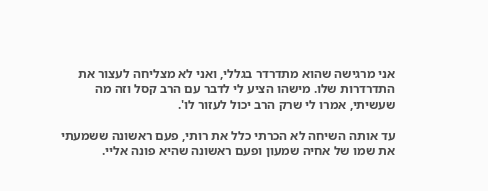אני מרגישה שהוא מתדרדר בגללי, ואני לא מצליחה לעצור את התדרדרות שלו. מישהו הציע לי לדבר עם הרב קסל וזה מה שעשיתי, אמרו לי שרק הרב יכול לעזור לו'.

עד אותה השיחה לא הכרתי כלל את רותי, פעם ראשונה ששמעתי את שמו של אחיה שמעון ופעם ראשונה שהיא פונה אליי.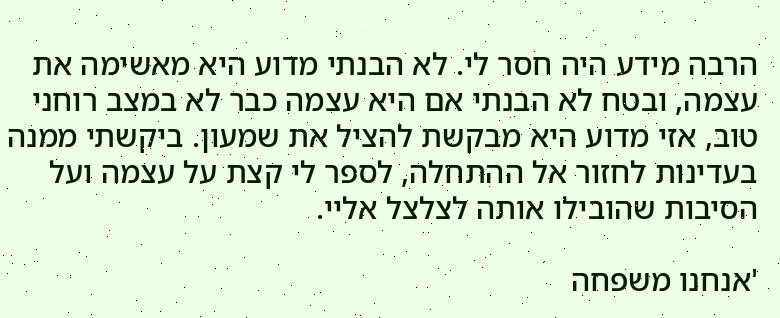הרבה מידע היה חסר לי. לא הבנתי מדוע היא מאשימה את עצמה, ובטח לא הבנתי אם היא עצמה כבר לא במצב רוחני טוב, אזי מדוע היא מבקשת להציל את שמעון. ביקשתי ממנה בעדינות לחזור אל ההתחלה, לספר לי קצת על עצמה ועל הסיבות שהובילו אותה לצלצל אליי.

'אנחנו משפחה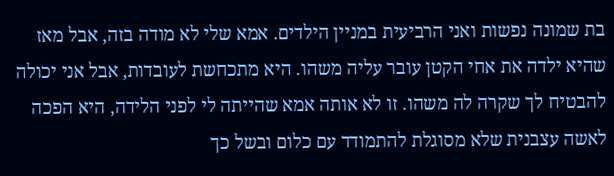בת שמונה נפשות ואני הרביעית במניין הילדים. אמא שלי לא מודה בזה, אבל מאז שהיא ילדה את אחי הקטן עובר עליה משהו. היא מתכחשת לעובדות, אבל אני יכולה להבטיח לך שקרה לה משהו. זו לא אותה אמא שהייתה לי לפני הלידה, היא הפכה לאשה עצבנית שלא מסוגלת להתמודד עם כלום ובשל כך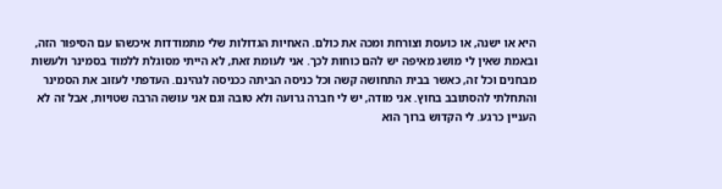היא או ישנה, או כועסת וצורחת ומכה את כולם. האחיות הגדולות שלי מתמודדות איכשהו עם הסיפור הזה, ובאמת שאין לי מושג מאיפה יש להם כוחות לכך. אני לעומת זאת, לא הייתי מסוגלת ללמוד בסמינר ולעשות מבחנים וכל זה, כאשר בבית התחושה קשה וכל כניסה הביתה ככניסה לגהינם. העדפתי לעזוב את הסמינר והתחלתי להסתובב בחוץ. אני מודה, יש לי חברה גרועה ולא טובה וגם אני עושה הרבה שטויות, אבל זה לא העניין כרגע. לי הקדוש ברוך הוא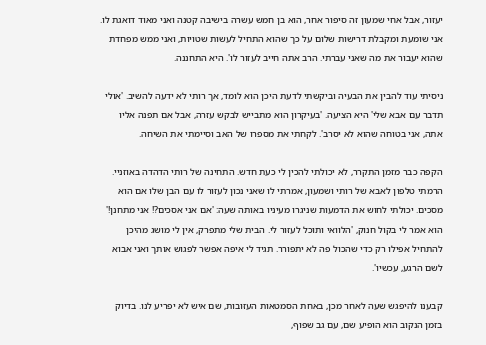יעזור, אבל אחי שמעון זה סיפור אחר, הוא בן חמש עשרה בישיבה קטנה ואני מאוד דואגת לו. אני שומעת ומקבלת דרישות שלום על כך שהוא התחיל לעשות שטויות, ואני ממש מפחדת שהוא יעבור את מה שאני עברתי. הרב אתה חייב לעזור לו'. היא התחננה.

ניסיתי עוד להבין את הבעיה וביקשתי לדעת היכן הוא לומד, אך רותי לא ידעה להשיב. 'אולי תדבר עם אבא שלי' היא הציעה. 'בעיקרון הוא מתבייש לבקש עזרה, אבל אם תפנה אליו אתה, אני בטוחה שהוא לא יסרב'. לקחתי את מספרו של האב וסיימתי את השיחה.

הקפה כבר מזמן התקרר, לא יכולתי להכין לי כעת חדש. התחינה של רותי הדהדה באוזניי. הרמתי טלפון לאבא של רותי ושמעון, אמרתי לו שאני נכון לעזור לו עם הבן שלו אם הוא מסכים. יכולתי לחוש את הדמעות שניגרו מעיניו באותה שעה: 'אם אני אסכים?! אני מתחנן!' הוא אמר לי בקול חנוק, 'הלוואי ותוכל לעזור לי. הבית שלי מתפרק, אין לי מושג מהיכן להתחיל אפילו רק כדי שהכול פה לא יתפורר. תגיד לי איפה אפשר לפגוש אותך ואני אבוא לשם הרגע, עכשיו'.

קבענו להיפגש שעה לאחר מכן, באחת הסמטאות העזובות, שם איש לא יפריע לנו. בדיוק בזמן הנקוב הוא הופיע שם, עם גב שפוף,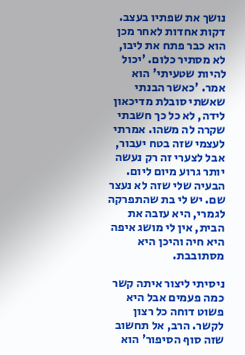נושך את שפתיו בעצב. דקות אחדות לאחר מכן הוא כבר פתח את ליבו, לא מסתיר כלום. 'יכול להיות שטעיתי' הוא אמר. 'כאשר הבנתי שאשתי סובלת מדיכאון לידה, לא כל כך חשבתי שקרה לה משהו. אמרתי לעצמי שזה בטח יעבור, אבל לצערי זה רק נעשה יותר גרוע מיום ליום. הבעיה שלי שזה לא נעצר שם. יש לי בת שהתפרקה לגמרי, היא עזבה את הבית, אין לי מושג איפה היא חיה והיכן היא מסתובבת.

ניסיתי ליצור איתה קשר כמה פעמים אבל היא פשוט דוחה כל רצון לקשר. הרב, אל תחשוב שזה סוף הסיפור' הוא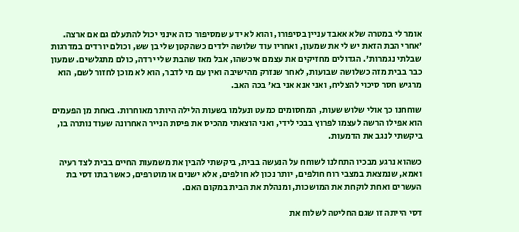אומר לי במטרה שלא אאבד עניין בסיפורו, והוא לא ידע שמסיפור כזה אינני יכול להתעלם גם אם ארצה. 'אחרי הבת הזאת יש לי את שמעון, ואחריו עוד שלושה ילדים כשהקטן שלי בן שש, וכולם יורדים במדרגות שבלתי נגמרות'. הגדולים מחזיקים את עצמם איכשהו, אבל מאז שהבת שלי ירדה, כולם מתגלשים. שמעון כבר בבית מזה כשלושה שבועות, לאחר שנזרק מהישיבה ואין עם מי לדבר, הוא לא מוכן לחזור לשם, הוא מרגיש חסר סיכוי להצליח, ואני אנא אני בא' בכה האב.

שוחחנו כך אולי שלוש שעות, המחסומים כמעט ונעלמו בשעות הלילה היותר מאוחרות. באחת מן הפעמים הוא אפילו הרשה לעצמו לפרוץ בבכי לידי, ואני הוצאתי מהכיס את פיסת הנייר האחרונה שעוד נותרה בו, ביקשתי לנגב את הדמעות.

כשהוא נרגע מבכיו התחלנו לשוחח על הנעשה בבית, ביקשתי להבין את משמעות החיים בבית לצד רעיה ואמא, שנמצאת במצבי רוח חולפים, יותר נכון לא חולפים, אלא ישנים או מוטרפים, כאשר בתו דסי בת העשרים ואחת לוקחת את המושכות, ומנהלת את הבית במקום האם.

דסי הייתה זו שגם החליטה לשלוח את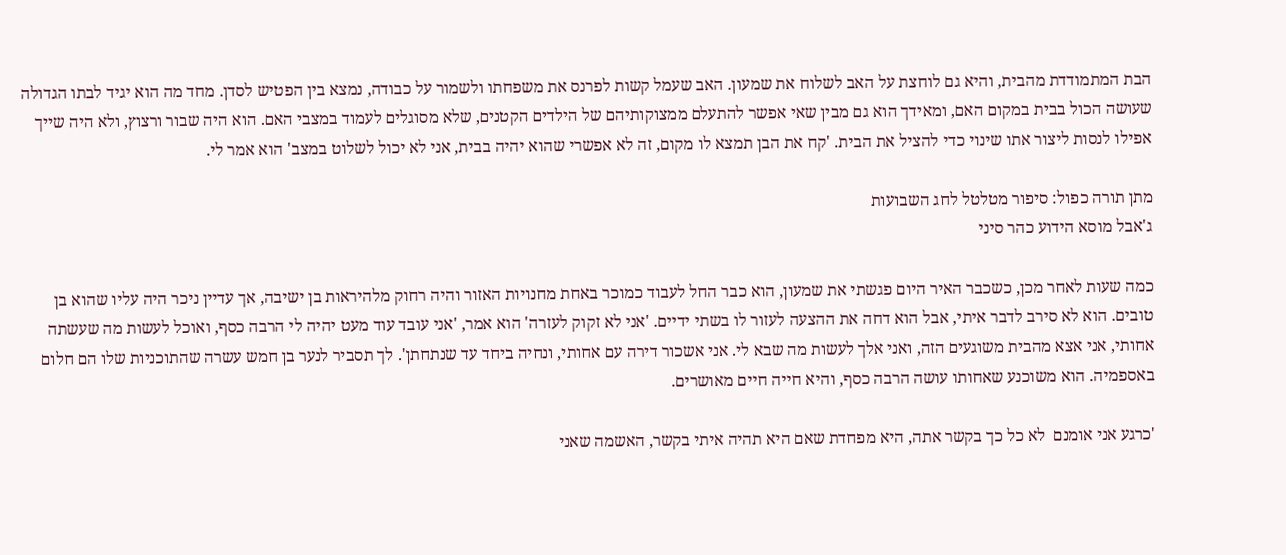הבת המתמודדת מהבית, והיא גם לוחצת על האב לשלוח את שמעון. האב שעמל קשות לפרנס את משפחתו ולשמור על כבודה, נמצא בין הפטיש לסדן. מחד מה הוא יגיד לבתו הגדולה שעושה הכול בבית במקום האם, ומאידך הוא גם מבין שאי אפשר להתעלם ממצוקותיהם של הילדים הקטנים, שלא מסוגלים לעמוד במצבי האם. הוא היה שבור ורצוץ, ולא היה שייך אפילו לנסות ליצור אתו שינוי כדי להציל את הבית. 'קח את הבן תמצא לו מקום, זה לא אפשרי שהוא יהיה בבית, אני לא יכול לשלוט במצב' הוא אמר לי.

מתן תורה כפול: סיפור מטלטל לחג השבועות
ג'אבל מוסא הידוע כהר סיני

כמה שעות לאחר מכן, כשכבר האיר היום פגשתי את שמעון, הוא כבר החל לעבוד כמוכר באחת מחנויות האזור והיה רחוק מלהיראות בן ישיבה, אך עדיין ניכר היה עליו שהוא בן טובים. הוא לא סירב לדבר איתי, אבל הוא דחה את ההצעה לעזור לו בשתי ידיים. 'אני לא זקוק לעזרה' הוא אמר, 'אני עובד עוד מעט יהיה לי הרבה כסף, ואוכל לעשות מה שעשתה אחותי, אני אצא מהבית משוגעים הזה, ואני אלך לעשות מה שבא לי. אני אשכור דירה עם אחותי, ונחיה ביחד עד שנתחתן'. לך תסביר לנער בן חמש עשרה שהתוכניות שלו הם חלום באספמיה. הוא משוכנע שאחותו עושה הרבה כסף, והיא חייה חיים מאושרים.

'כרגע אני אומנם  לא כל כך בקשר אתה, היא מפחדת שאם היא תהיה איתי בקשר, האשמה שאני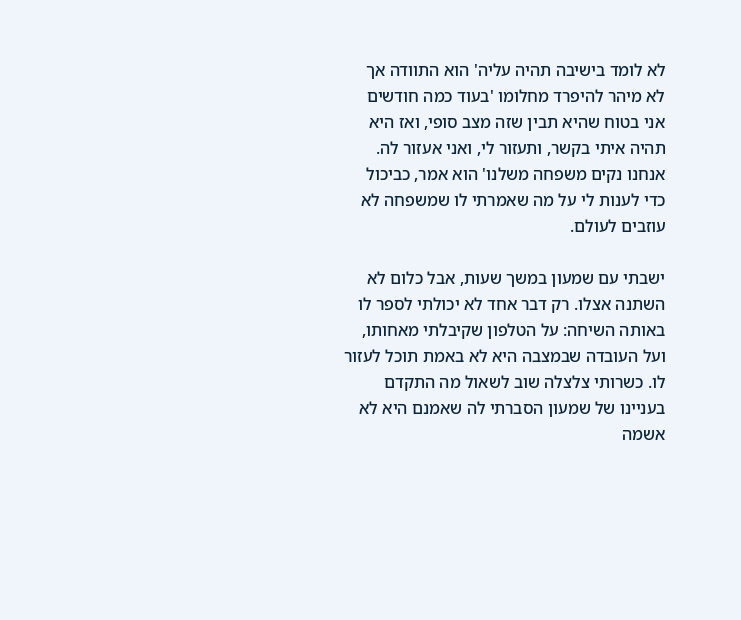לא לומד בישיבה תהיה עליה' הוא התוודה אך לא מיהר להיפרד מחלומו 'בעוד כמה חודשים אני בטוח שהיא תבין שזה מצב סופי, ואז היא תהיה איתי בקשר, ותעזור לי, ואני אעזור לה. אנחנו נקים משפחה משלנו' הוא אמר, כביכול כדי לענות לי על מה שאמרתי לו שמשפחה לא עוזבים לעולם.

ישבתי עם שמעון במשך שעות, אבל כלום לא השתנה אצלו. רק דבר אחד לא יכולתי לספר לו באותה השיחה: על הטלפון שקיבלתי מאחותו, ועל העובדה שבמצבה היא לא באמת תוכל לעזור לו. כשרותי צלצלה שוב לשאול מה התקדם בעניינו של שמעון הסברתי לה שאמנם היא לא אשמה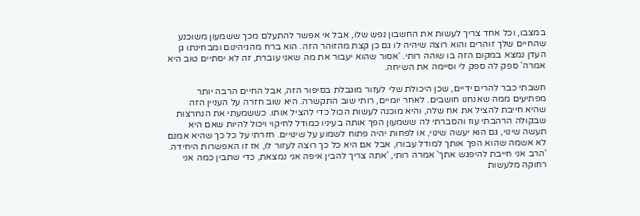במצבו, וכל אחד צריך לעשות את החשבון נפש שלו, אבל אי אפשר להתעלם מכך ששמעון משוכנע שהחיים שלך זוהרים והוא רוצה שיהיה לו גם כן קצת מהזוהר הזה. הוא ברח מהגיהינום ומבחינתו גן העדן נמצא במקום הזה בו שוהה רותי. 'אסור שהוא יעבור את מה שאני עוברת, זה לא יסתיים טוב היא אמרה' ספק לה ספק לי וסיימה את השיחה.

חשבתי כבר להרים ידיים, שכן היכולת שלי לעזור מוגבלת בסיפור הזה, אבל החיים הרבה יותר מפתיעים ממה שאנחנו חושבים. לאחר יומיים, רותי שוב התקשרה. היא שוב חזרה על העניין הזה שהיא חייבת להציל את אח שלה, והיא מוכנה לעשות הכול כדי להציל אותו. כששמעתי את הנחרצות שבקולה הרהבתי עוז והסברתי לה ששמעון הפך אותה בעיניו כמודל לחיקוי ויכול להיות שאם היא תעשה שינוי, גם הוא יעשה שינוי, או לפחות יהיה פתוח לשמוע על שינויים. חזרתי על כל כך שהיא אמנם לא אשמה שהוא הפך אותך למודל עבורו, אבל אם היא כל כך רוצה לעזור לו, אז זו האפשרות היחידה. 'הרב אני חייבת להיפגש אתך' אמרה רותי, 'אתה צריך להבין איפה אני נמצאת, כדי שתבין כמה אני רחוקה מלעשות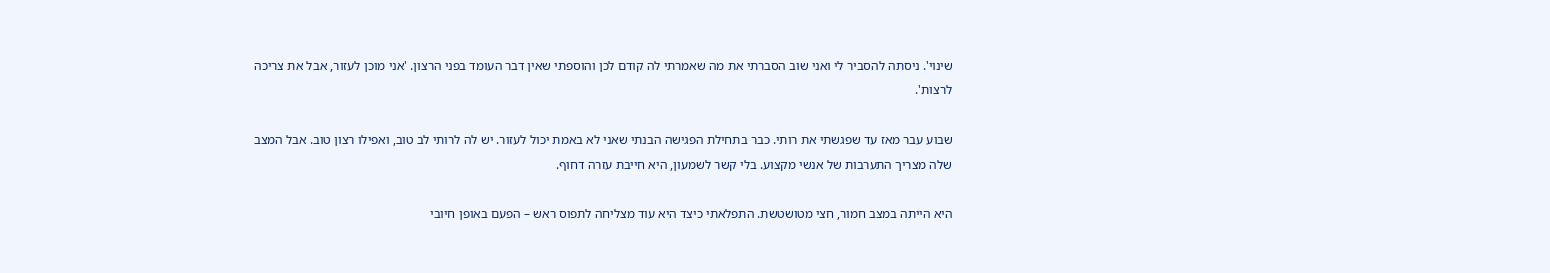שינוי'. ניסתה להסביר לי ואני שוב הסברתי את מה שאמרתי לה קודם לכן והוספתי שאין דבר העומד בפני הרצון. 'אני מוכן לעזור, אבל את צריכה לרצות'.

שבוע עבר מאז עד שפגשתי את רותי. כבר בתחילת הפגישה הבנתי שאני לא באמת יכול לעזור. יש לה לרותי לב טוב, ואפילו רצון טוב. אבל המצב שלה מצריך התערבות של אנשי מקצוע. בלי קשר לשמעון, היא חייבת עזרה דחוף.

היא הייתה במצב חמור, חצי מטושטשת. התפלאתי כיצד היא עוד מצליחה לתפוס ראש – הפעם באופן חיובי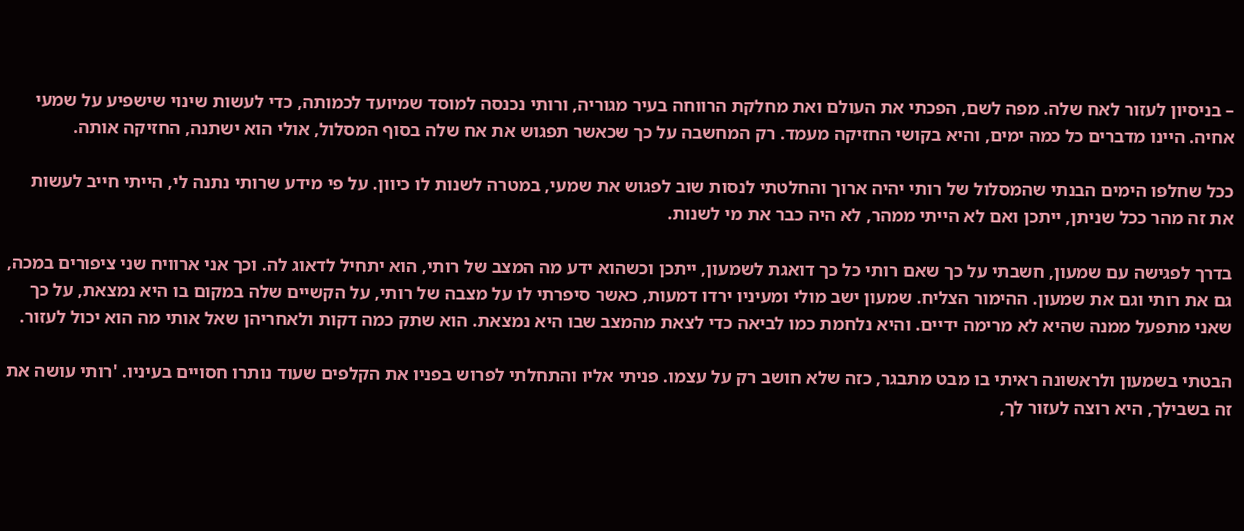– בניסיון לעזור לאח שלה. מפה לשם, הפכתי את העולם ואת מחלקת הרווחה בעיר מגוריה, ורותי נכנסה למוסד שמיועד לכמותה, כדי לעשות שינוי שישפיע על שמעי אחיה. היינו מדברים כל כמה ימים, והיא בקושי החזיקה מעמד. רק המחשבה על כך שכאשר תפגוש את אח שלה בסוף המסלול, אולי הוא ישתנה, החזיקה אותה.

ככל שחלפו הימים הבנתי שהמסלול של רותי יהיה ארוך והחלטתי לנסות שוב לפגוש את שמעי, במטרה לשנות לו כיוון. על פי מידע שרותי נתנה לי, הייתי חייב לעשות את זה מהר ככל שניתן, ייתכן ואם לא הייתי ממהר, לא היה כבר את מי לשנות.

בדרך לפגישה עם שמעון, חשבתי על כך שאם רותי כל כך דואגת לשמעון, ייתכן וכשהוא ידע מה המצב של רותי, הוא יתחיל לדאוג לה. וכך אני ארוויח שני ציפורים במכה, גם את רותי וגם את שמעון. ההימור הצליח. שמעון ישב מולי ומעיניו ירדו דמעות, כאשר סיפרתי לו על מצבה של רותי, על הקשיים שלה במקום בו היא נמצאת, על כך שאני מתפעל ממנה שהיא לא מרימה ידיים. והיא נלחמת כמו לביאה כדי לצאת מהמצב שבו היא נמצאת. הוא שתק כמה דקות ולאחריהן שאל אותי מה הוא יכול לעזור.

הבטתי בשמעון ולראשונה ראיתי בו מבט מתבגר, כזה שלא חושב רק על עצמו. פניתי אליו והתחלתי לפרוש בפניו את הקלפים שעוד נותרו חסויים בעיניו. 'רותי עושה את זה בשבילך, היא רוצה לעזור לך,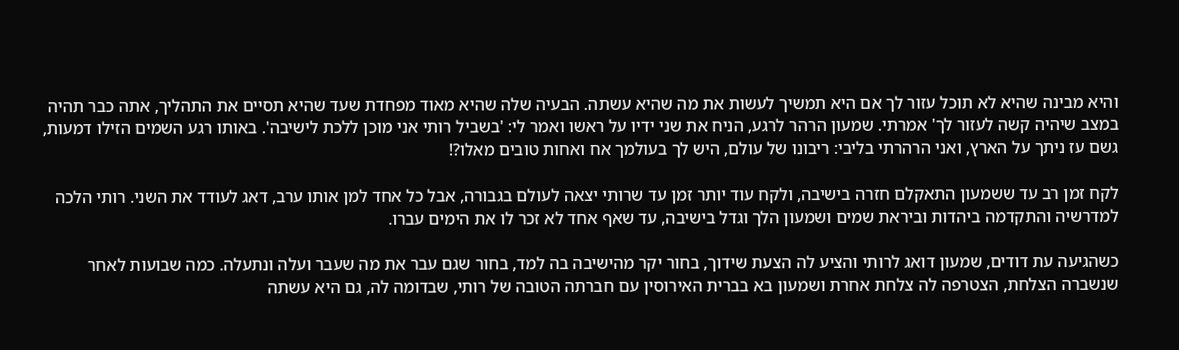והיא מבינה שהיא לא תוכל עזור לך אם היא תמשיך לעשות את מה שהיא עשתה. הבעיה שלה שהיא מאוד מפחדת שעד שהיא תסיים את התהליך, אתה כבר תהיה במצב שיהיה קשה לעזור לך' אמרתי. שמעון הרהר לרגע, הניח את שני ידיו על ראשו ואמר לי: 'בשביל רותי אני מוכן ללכת לישיבה'. באותו רגע השמים הזילו דמעות, גשם עז ניתך על הארץ, ואני הרהרתי בליבי: ריבונו של עולם, היש לך בעולמך אח ואחות טובים מאלו?!

לקח זמן רב עד ששמעון התאקלם חזרה בישיבה, ולקח עוד יותר זמן עד שרותי יצאה לעולם בגבורה, אבל כל אחד למן אותו ערב, דאג לעודד את השני. רותי הלכה למדרשיה והתקדמה ביהדות וביראת שמים ושמעון הלך וגדל בישיבה, עד שאף אחד לא זכר לו את הימים עברו.

כשהגיעה עת דודים, שמעון דואג לרותי והציע לה הצעת שידוך, בחור יקר מהישיבה בה למד, בחור שגם עבר את מה שעבר ועלה ונתעלה. כמה שבועות לאחר שנשברה הצלחת, הצטרפה לה צלחת אחרת ושמעון בא בברית האירוסין עם חברתה הטובה של רותי, שבדומה לה, גם היא עשתה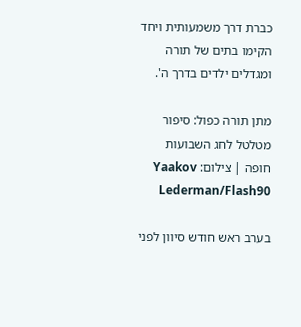כברת דרך משמעותית ויחד הקימו בתים של תורה ומגדלים ילדים בדרך ה'.

מתן תורה כפול: סיפור מטלטל לחג השבועות
חופה | צילום: Yaakov Lederman/Flash90

בערב ראש חודש סיוון לפני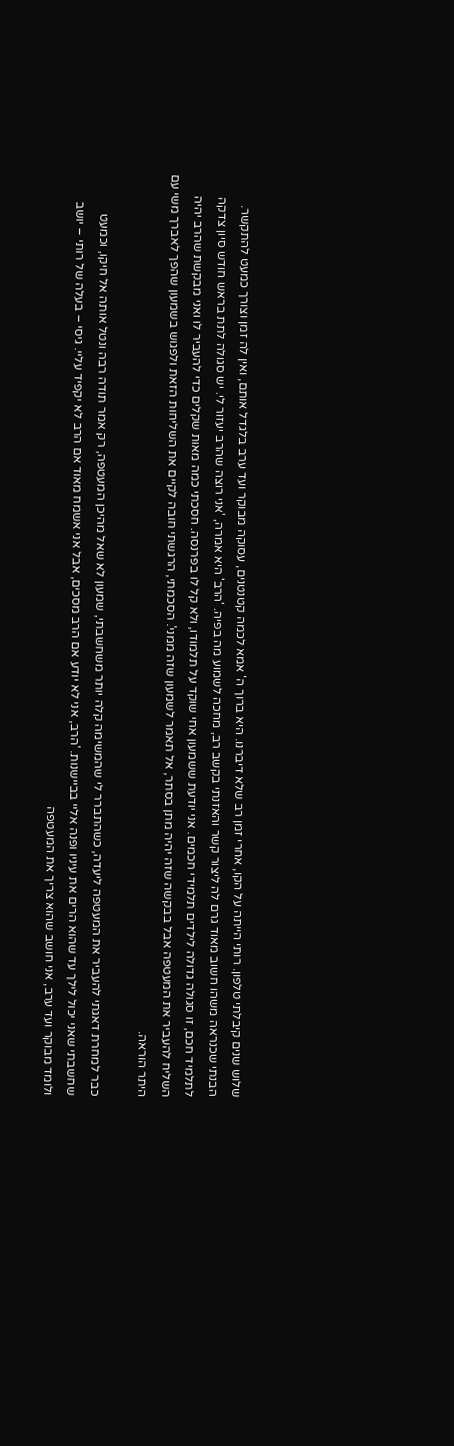שלוש שנים קיבלתי טלפון. רותי הייתה על הקו, אחרי זמן רב שלא דיברנו. היא ברוך ה' אמא לכמה קטנטנים, עסוקה מבוקר ועד ערב בלגדל אותם, ואין לה זמן וצורך כמעט להתקשר. הבנתי שכנראה משהו חשוב מאוד גרם לה ליצור קשר והאזנתי בקשב רב, מחכה לשמוע מה בפיה. 'הרב' היא אמרה, 'אני רוצה שהרב יעזור לי. יש סגולה לתת בראש חודש סיון צדקה לתלמיד חכם, זו סגולה גדולה לילדים תלמידי חכמים. אני יודעת ששמעון אחי שוקד על תלמודו, ולא קל לו בפרנסה. חסכתי כמה מאות שקלים כדי להעביר לו ואני מבקשת שהרב יהיה השליח להעביר את המעטפה אבל בבקשה שזה יהיה מתן בסתר, אל תאמר לשמעון שזה ממני'. הסכמתי, הרגשתי חובה לקיים את השליחות הזאת ולפגוש בשמעון שהפך לאברך משי עם היתר הוראה.

כבר למחרת דאגתי להעביר את המעטפה ליעדה, כשהתברר לי שהמשימה קלה יותר משחשבתי, שמעון לא שאל מהיכן המעטפה, רק אמר תודה רבה ונטל אותה אל חיקו, וכמעט שחשבתי שאני יכול לילך עד שהוא הרים את עיניו ופנה אליי בביישנות. 'הרב, אני לא יודע אם הרב מסכים, אבל אני אשמח מאוד אם הרב לא יקפיד עליי. גיסי – בעלה של רותי – יושב ולומד מבוקר ועד ערב, אני חושב שהוא צריך את המעטפה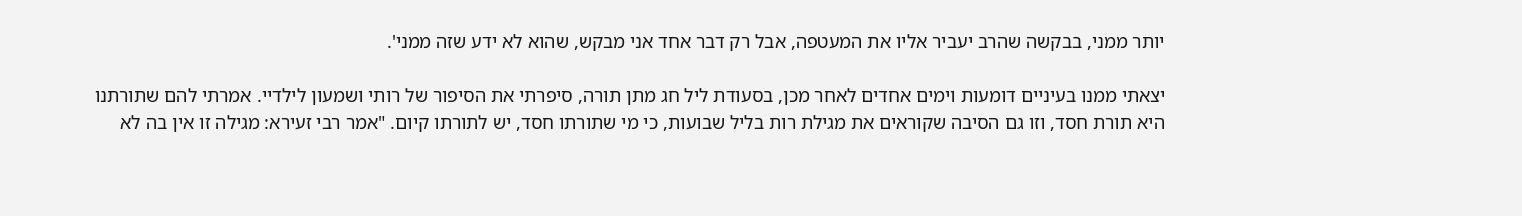יותר ממני, בבקשה שהרב יעביר אליו את המעטפה, אבל רק דבר אחד אני מבקש, שהוא לא ידע שזה ממני'.

יצאתי ממנו בעיניים דומעות וימים אחדים לאחר מכן, בסעודת ליל חג מתן תורה, סיפרתי את הסיפור של רותי ושמעון לילדיי. אמרתי להם שתורתנו היא תורת חסד, וזו גם הסיבה שקוראים את מגילת רות בליל שבועות, כי מי שתורתו חסד, יש לתורתו קיום. "אמר רבי זעירא: מגילה זו אין בה לא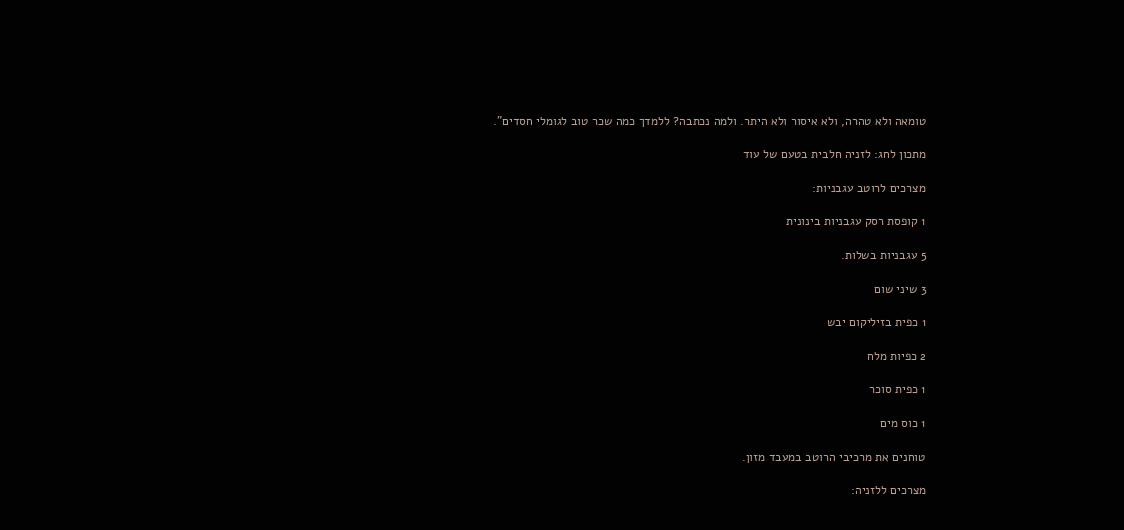טומאה ולא טהרה, ולא איסור ולא היתר. ולמה נכתבה? ללמדך כמה שכר טוב לגומלי חסדים".

מתכון לחג: לזניה חלבית בטעם של עוד

מצרכים לרוטב עגבניות:

1 קופסת רסק עגבניות בינונית

5 עגבניות בשלות.

3 שיני שום

1 כפית בזיליקום יבש

2 כפיות מלח

1 כפית סוכר

1 כוס מים

טוחנים את מרכיבי הרוטב במעבד מזון.

מצרכים ללזניה: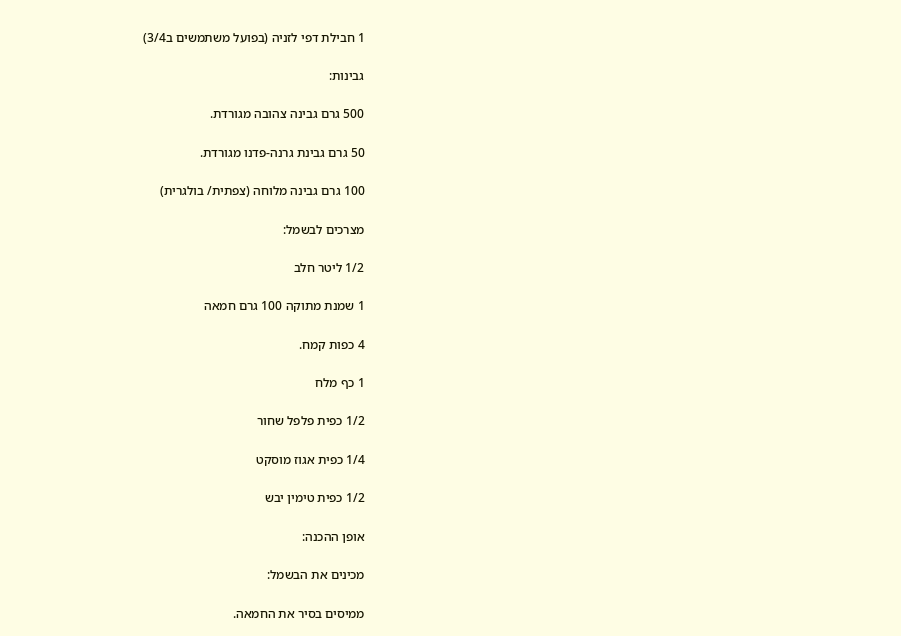1 חבילת דפי לזניה (בפועל משתמשים ב3/4)

גבינות:

500 גרם גבינה צהובה מגורדת.

50 גרם גבינת גרנה-פדנו מגורדת.

100 גרם גבינה מלוחה (צפתית/ בולגרית)

מצרכים לבשמל:

1/2 ליטר חלב

1 שמנת מתוקה 100 גרם חמאה

4 כפות קמח.

1 כף מלח

1/2 כפית פלפל שחור

1/4 כפית אגוז מוסקט

1/2 כפית טימין יבש

אופן ההכנה:

מכינים את הבשמל:

ממיסים בסיר את החמאה.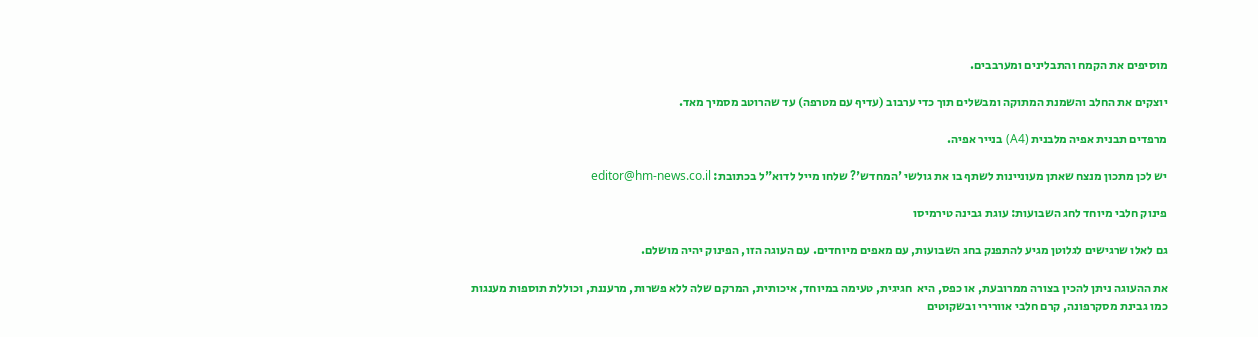מוסיפים את הקמח והתבלינים ומערבבים.

יוצקים את החלב והשמנת המתוקה ומבשלים תוך כדי ערבוב (עדיף עם מטרפה) עד שהרוטב מסמיך מאד.

מרפדים תבנית אפיה מלבנית (A4) בנייר אפיה.

יש לכן מתכון מנצח שאתן מעוניינות לשתף בו את גולשי 'המחדש'? שלחו מייל לדוא"ל בכתובת: editor@hm-news.co.il

פינוק חלבי מיוחד לחג השבועות: עוגת גבינה טירמיסו

גם לאלו שרגישים לגלוטן מגיע להתפנק בחג השבועות, עם מאפים מיוחדים. עם העוגה הזו, הפינוק יהיה מושלם.

את ההעוגה ניתן להכין בצורה ממרובעת, או כפס, היא  חגיגית, טעימה במיוחד, איכותית, המרקם שלה ללא פשרות, מרעננת, וכוללת תוספות מענגות כמו גבינת מסקרפונה, קרם חלבי אוורירי ובשקוטים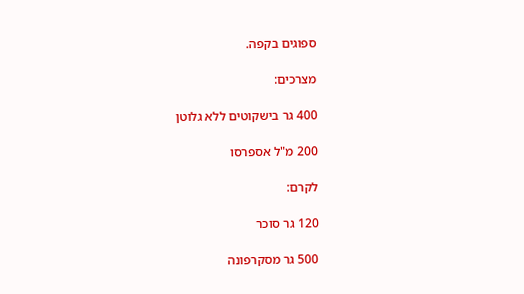ספוגים בקפה.

מצרכים:

400 גר בישקוטים ללא גלוטן

200 מ"ל אספרסו

לקרם:

120 גר סוכר

500 גר מסקרפונה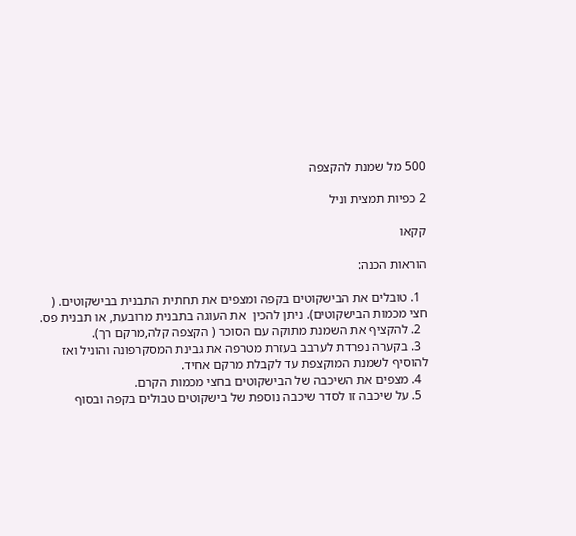500 מל שמנת להקצפה

2 כפיות תמצית וניל

קקאו

הוראות הכנה:

  1. טובלים את הבישקוטים בקפה ומצפים את תחתית התבנית בבישקוטים. ( חצי מכמות הבישקוטים). ניתן להכין  את העוגה בתבנית מרובעת, או תבנית פס.
  2. להקציף את השמנת מתוקה עם הסוכר ( הקצפה קלה,מרקם רך).
  3. בקערה נפרדת לערבב בעזרת מטרפה את גבינת המסקרפונה והוניל ואז להוסיף לשמנת המוקצפת עד לקבלת מרקם אחיד.
  4. מצפים את השיכבה של הבישקוטים בחצי מכמות הקרם.
  5. על שיכבה זו לסדר שיכבה נוספת של בישקוטים טבולים בקפה ובסוף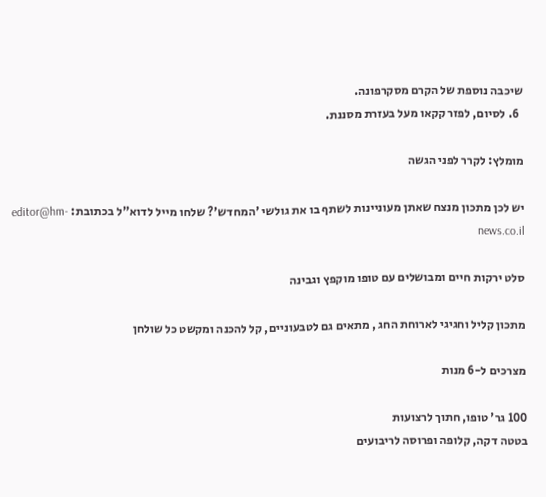שיכבה נוספת של הקרם מסקרפונה.
  6. לסיום, לפזר קקאו מעל בעזרת מסננת.

מומלץ: לקרר לפני הגשה

יש לכן מתכון מנצח שאתן מעוניינות לשתף בו את גולשי 'המחדש'? שלחו מייל לדוא"ל בכתובת: editor@hm-news.co.il

סלט ירקות חיים ומבושלים עם טופו מוקפץ וגבינה

מתכון קליל וחגיגי לארוחת החג , מתאים גם לטבעוניים, קל להכנה ומקשט כל שולחן

מצרכים ל-6 מנות

100 גר' טופו, חתוך לרצועות
בטטה דקה, קלופה ופרוסה לריבועים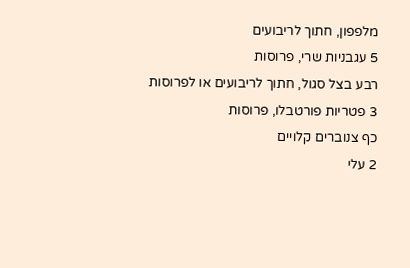מלפפון, חתוך לריבועים
5 עגבניות שרי, פרוסות
רבע בצל סגול, חתוך לריבועים או לפרוסות
3 פטריות פורטבלו, פרוסות
כף צנוברים קלויים
2 עלי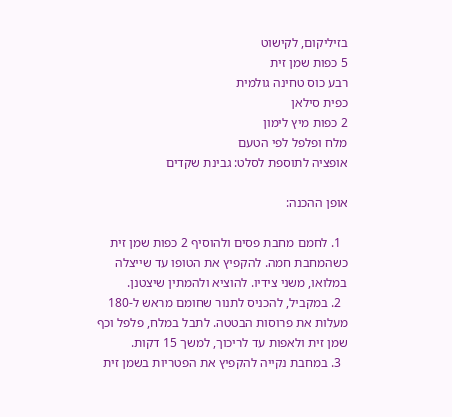בזיליקום, לקישוט
5 כפות שמן זית
רבע כוס טחינה גולמית
כפית סילאן
2 כפות מיץ לימון
מלח ופלפל לפי הטעם
אופציה לתוספת לסלט: גבינת שקדים

אופן ההכנה:

  1. לחמם מחבת פסים ולהוסיף 2 כפות שמן זית כשהמחבת חמה. להקפיץ את הטופו עד שייצלה במלואו, משני צידיו. להוציא ולהמתין שיצטנן.
  2. במקביל, להכניס לתנור שחומם מראש ל-180 מעלות את פרוסות הבטטה. לתבל במלח, פלפל וכף שמן זית ולאפות עד לריכוך, למשך 15 דקות.
  3. במחבת נקייה להקפיץ את הפטריות בשמן זית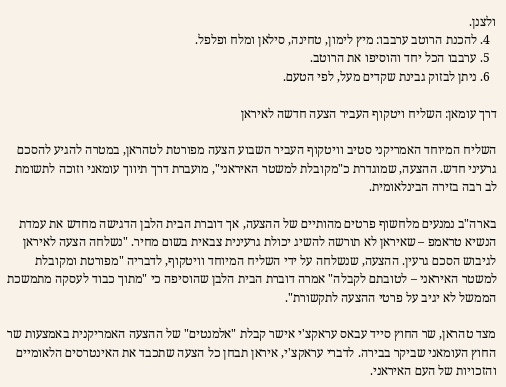ולצנן.
  4. להכנת הרוטב ערבבו: מיץ לימון, טחינה, סילאן ומלח ופלפל.
  5. ערבבו הכל יחד והוסיפו את הרוטב.
  6. ניתן לבזוק גבינת שקדים מעל, לפי הטעם.

דרך עומאן: השליח ויטקוף העביר הצעה חדשה לאיראן

השליח המיוחד האמריקני סטיב וויטקוף העביר השבוע הצעה מפורטת לטהראן, במטרה להגיע להסכם גרעיני חדש. ההצעה, שמוגדרת כ"מקובלת למשטר האיראני", מועברת דרך תיווך עומאני וזוכה לתשומת לב רבה בזירה הבינלאומית.

בארה"ב נמנעים מלחשוף פרטים מהותיים של ההצעה, אך דוברת הבית הלבן הדגישה מחדש את עמדת הנשיא טראמפ – שאיראן לא תורשה להשיג יכולת גרעינית צבאית בשום מחיר. "נשלחה הצעה לאיראן לגיבוש הסכם גרעין. ההצעה, שנשלחה על ידי השליח המיוחד וויטקוף, לדבריה "מפורטת ומקובלת למשטר האיראני – לטובתם לקבלה" אמרה דוברת הבית הלבן שהוסיפה כי "מתוך כבוד לעסקה מתמשכת הממשל לא יגיב על פרטי ההצעה לתקשורת".

מצד טהראן, שר החוץ סייד עבאס עראקצ'י אישר קבלת "אלמנטים" של ההצעה האמריקנית באמצעות שר החוץ העומאני שביקר בבירה. לדברי עראקצ'י, איראן תבחן כל הצעה שתכבד את האינטרסים הלאומיים והזכויות של העם האיראני.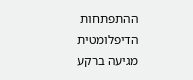ההתפתחות הדיפלומטית מגיעה ברקע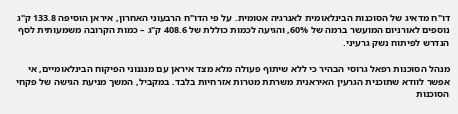דו"ח מדאיג של הסוכנות הבינלאומית לאנרגיה אטומית. על פי הדו"ח הרבעוני האחרון, איראן הוסיפה 133.8 ק"ג נוספים לאורניום המועשר ברמה של 60%, והגיעה לכמות כוללת של 408.6 ק"ג – כמות הקרובה משמעותית לסף הנדרש לפיתוח נשק גרעיני.

מנהל הסוכנות רפאל גרוסי הבהיר כי ללא שיתוף פעולה מלא מצד איראן עם מנגנוני הפיקוח הבינלאומיים, אי אפשר לוודא שתוכנית הגרעין האיראנית משרתת מטרות אזרחיות בלבד. במקביל, המשך מניעת הגישה של פקחי הסוכנות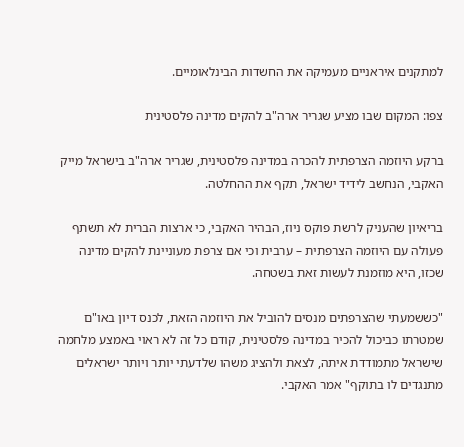למתקנים איראניים מעמיקה את החשדות הבינלאומיים.

צפו: המקום שבו מציע שגריר ארה"ב להקים מדינה פלסטינית

ברקע היוזמה הצרפתית להכרה במדינה פלסטינית, שגריר ארה"ב בישראל מייק האקבי, הנחשב לידיד ישראל, תקף את ההחלטה.

בריאיון שהעניק לרשת פוקס ניוז, הבהיר האקבי, כי ארצות הברית לא תשתף פעולה עם היוזמה הצרפתית – ערבית וכי אם צרפת מעוניינת להקים מדינה שכזו, היא מוזמנת לעשות זאת בשטחה.

"כששמעתי שהצרפתים מנסים להוביל את היוזמה הזאת, לכנס דיון באו"ם שמטרתו כביכול להכיר במדינה פלסטינית, קודם כל זה לא ראוי באמצע מלחמה שישראל מתמודדת איתה, לצאת ולהציג משהו שלדעתי יותר ויותר ישראלים מתנגדים לו בתוקף" אמר האקבי.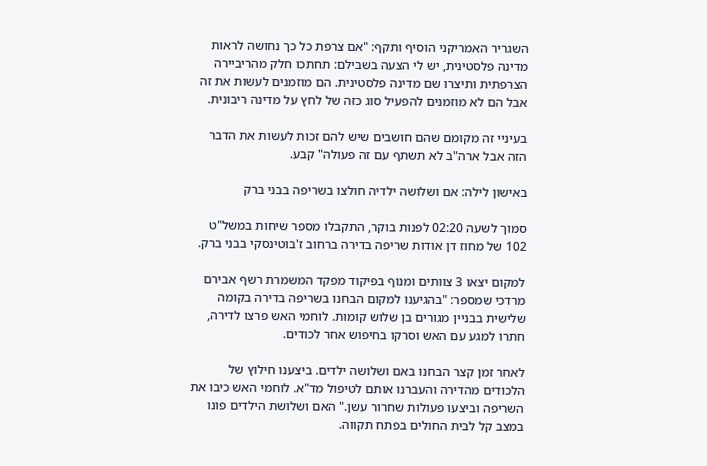השגריר האמריקני הוסיף ותקף: "אם צרפת כל כך נחושה לראות מדינה פלסטינית, יש לי הצעה בשבילם: תחתכו חלק מהריביירה הצרפתית ותיצרו שם מדינה פלסטינית. הם מוזמנים לעשות את זה אבל הם לא מוזמנים להפעיל סוג כזה של לחץ על מדינה ריבונית.

בעיניי זה מקומם שהם חושבים שיש להם זכות לעשות את הדבר הזה אבל ארה"ב לא תשתף עם זה פעולה" קבע.

באישון לילה: אם ושלושה ילדיה חולצו בשריפה בבני ברק

סמוך לשעה 02:20 לפנות בוקר, התקבלו מספר שיחות במשל"ט 102 של מחוז דן אודות שריפה בדירה ברחוב ז'בוטינסקי בבני ברק.

למקום יצאו 3 צוותים ומנוף בפיקוד מפקד המשמרת רשף אבירם מרדכי שמספר: "בהגיענו למקום הבחנו בשריפה בדירה בקומה שלישית בבניין מגורים בן שלוש קומות. לוחמי האש פרצו לדירה, חתרו למגע עם האש וסרקו בחיפוש אחר לכודים.

לאחר זמן קצר הבחנו באם ושלושה ילדים. ביצענו חילוץ של הלכודים מהדירה והעברנו אותם לטיפול מד"א. לוחמי האש כיבו את השריפה וביצעו פעולות שחרור עשן." האם ושלושת הילדים פונו במצב קל לבית החולים בפתח תקווה.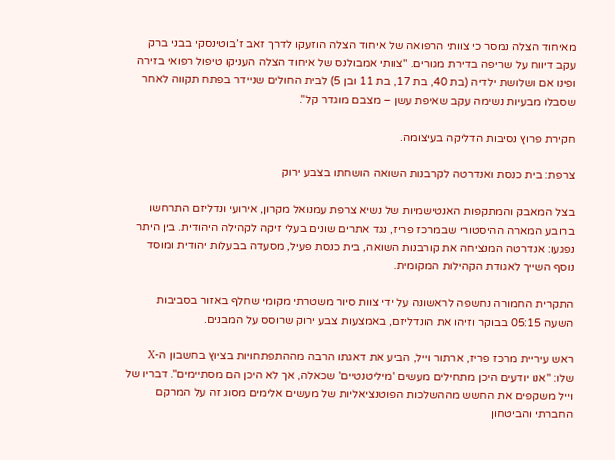מאיחוד הצלה נמסר כי צוותי הרפואה של איחוד הצלה הוזעקו לדרך זאב ז’בוטינסקי בבני ברק עקב דיווח על שריפה בדירת מגורים. "צוותי אמבולנס של איחוד הצלה העניקו טיפול רפואי בזירה ופינו אם ושלושת ילדיה (בת 40, בת 17, בת 11 ובן 5) לבית החולים שניידר בפתח תקווה לאחר שסבלו מבעיות נשימה עקב שאיפת עשן – מצבם מוגדר קל".

חקירת פרוץ נסיבות הדליקה בעיצומה.

צרפת: בית כנסת ואנדרטה לקרבנות השואה הושחתו בצבע ירוק

בצל המאבק והמתקפות האנטישמיות של נשיא צרפת עמנואל מקרון, אירועי ונדליזם התרחשו ברובע המארה ההיסטורי שבמרכז פריז, נגד אתרים שונים בעלי זיקה לקהילה היהודית. בין היתר נפגעו: אנדרטה המנציחה את קורבנות השואה, בית כנסת פעיל, מסעדה בבעלות יהודית ומוסד נוסף השייך לאגודת הקהילות המקומית.

התקרית החמורה נחשפה לראשונה על ידי צוות סיור משטרתי מקומי שחלף באזור בסביבות השעה 05:15 בבוקר וזיהו את הונדליזם, באמצעות צבע ירוק שרוסס על המבנים.

ראש עיריית מרכז פריז, ארתור וייל, הביע את דאגתו הרבה מההתפתחויות בציוץ בחשבון ה-X שלו: "אנו יודעים היכן מתחילים מעשים 'מיליטנטיים' שכאלה, אך לא היכן הם מסתיימים". דבריו של וייל משקפים את החשש מההשלכות הפוטנציאליות של מעשים אלימים מסוג זה על המרקם החברתי והביטחון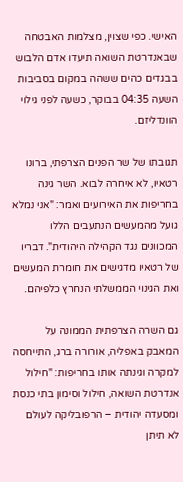האישי. כפי שצוין, מצלמות האבטחה שבאנדרטת השואה תיעדו אדם הלבוש בבגדים כהים ששהה במקום בסביבות השעה 04:35 בבוקר, כשעה לפני גילוי הוונדליזם.

תגובתו של שר הפנים הצרפתי, ברונו רטאיו, לא איחרה לבוא. השר גינה בחריפות את האירועים ואמר: "אני נמלא גועל מהמעשים הנתעבים הללו המכוונים נגד הקהילה היהודית". דבריו של רטאיו מדגישים את חומרת המעשים ואת הגינוי הממשלתי הנחרץ כלפיהם.

גם השרה הצרפתית הממונה על המאבק באפליה, אורורה ברג, התייחסה למקרה וגינתה אותו בחריפות: "חילול אנדרטת השואה, חילול וסימון בתי כנסת ומסעדה יהודית – הרפובליקה לעולם לא תיתן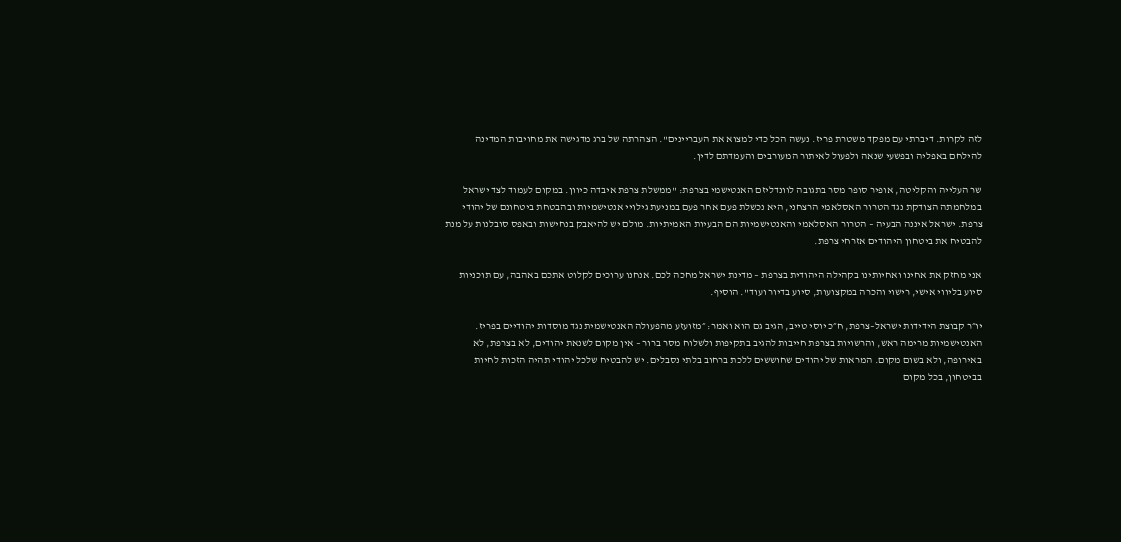לזה לקרות. דיברתי עם מפקד משטרת פריז. נעשה הכל כדי למצוא את העבריינים". הצהרתה של ברג מדגישה את מחויבות המדינה להילחם באפליה ובפשעי שנאה ולפעול לאיתור המעורבים והעמדתם לדין.

שר העלייה והקליטה, אופיר סופר מסר בתגובה לוונדליזם האנטישמי בצרפת: "ממשלת צרפת איבדה כיוון. במקום לעמוד לצד ישראל במלחמתה הצודקת נגד הטרור האסלאמי הרצחני, היא נכשלת פעם אחר פעם במניעת גילויי אנטישמיות ובהבטחת ביטחונם של יהודי צרפת. ישראל איננה הבעיה – הטרור האסלאמי והאנטישמיות הם הבעיות האמיתיות. מולם יש להיאבק בנחישות ובאפס סובלנות על מנת להבטיח את ביטחון היהודים אזרחי צרפת.

אני מחזק את אחינו ואחיותינו בקהילה היהודית בצרפת – מדינת ישראל מחכה לכם. אנחנו ערוכים לקלוט אתכם באהבה, עם תוכניות סיוע בליווי אישי, רישוי והכרה במקצועות, סיוע בדיור ועוד". הוסיף.

יו״ר קבוצת הידידות ישראל–צרפת, ח״כ יוסי טייב, הגיב גם הוא ואמר: ״מזועזע מהפעולה האנטישמית נגד מוסדות יהודיים בפריז. האנטישמיות מרימה ראש, והרשויות בצרפת חייבות להגיב בתקיפות ולשלוח מסר ברור – אין מקום לשנאת יהודים, לא בצרפת, לא באירופה, ולא בשום מקום. המראות של יהודים שחוששים ללכת ברחוב בלתי נסבלים. יש להבטיח שלכל יהודי תהיה הזכות לחיות בביטחון, בכל מקום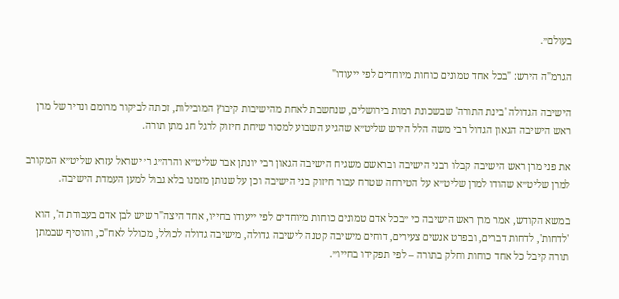בעולם״.

הגרמ"ה הירש: "בכל אחד טמונים כוחות מיוחדים לפי ייעודו"

הישיבה הגדולה 'בינת התורה' שבשכונת רמות בירושלים, שנחשבת לאחת מהישיבות קיבוץ המובילות, זכתה לביקור מרומם ונדיר של מרן ראש הישיבה הגאון הגדול רבי משה הלל הירש שליט״א שהגיע השבוע למסור שיחת חיזוק לרגל חג מתן תורה.

את פני מרן ראש הישיבה קבלו רבני הישיבה ובראשם משגיח הישיבה הגאון רבי יונתן אבר שליט״א והרה״ג ר׳ ישראל עזרא שליט״א המקורב למרן שליט״א שהודו למרן שליט״א על הטירחה שטרח עבור חיזוק בני הישיבה וכן על שנותן מזמנו בלא גבול למען העמדת הישיבה.

במשא הקודש, אמר מרן ראש הישיבה כי ״בכל אדם טמונים כוחות מיוחדים לפי ייעודו בחייו, אחד היצה"ר שיש לבן אדם בעבודת ה', הוא 'לדחות', לדחות דברים, ובפרט אנשים צעירים, דוחים מישיבה קטנה לישיבה גדולה, מישיבה גדולה לכולל, מכולל לאח"כ, והוסיף שבמתן תורה קיבל כל אחד כוחות וחלק בתורה – לפי תפקידו בחייו״.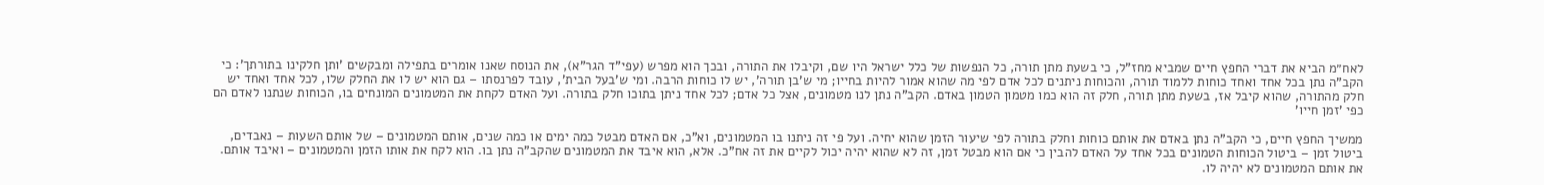לאח״מ הביא את דברי החפץ חיים שמביא מחז"ל, כי בשעת מתן תורה, כל הנפשות של כלל ישראל היו שם, וקיבלו את התורה, ובכך הוא מפרש (עפי"ד הגר"א), את הנוסח שאנו אומרים בתפילה ומבקשים 'ותן חלקינו בתורתך': כי הקב"ה נתן בכל אחד ואחד כוחות ללמוד תורה, והכוחות ניתנים לכל אדם לפי מה שהוא אמור להיות בחייו; מי ש'בן תורה', יש לו כוחות הרבה. ומי ש'בעל הבית', עובד לפרנסתו – גם הוא יש לו את החלק שלו, לכל אחד ואחד יש חלק מהתורה, שהוא קיבל אז, בשעת מתן תורה, חלק זה הוא כמו מטמון הטמון באדם. הקב"ה נתן לנו מטמונים, אצל כל אדם; לכל אחד ניתן בתוכו חלק בתורה. ועל האדם לקחת את המטמונים המונחים בו, הכוחות שנתנו לאדם הם כפי 'זמן חייו'

ממשיך החפץ חיים, כי הקב"ה נתן באדם את אותם כוחות וחלק בתורה לפי שיעור הזמן שהוא יחיה. ועל פי זה ניתנו בו המטמונים, וא"כ, אם האדם מבטל כמה ימים או כמה שנים, אותם המטמונים – של אותם השעות – נאבדים, ביטול זמן – ביטול הכוחות הטמונים בכל אחד על האדם להבין כי אם הוא מבטל זמן, זה לא שהוא יהיה יכול לקיים את זה אח"כ. אלא, הוא איבד את המטמונים שהקב"ה נתן בו. הוא לקח את אותו הזמן והמטמונים – ואיבד אותם. את אותם המטמונים לא יהיה לו.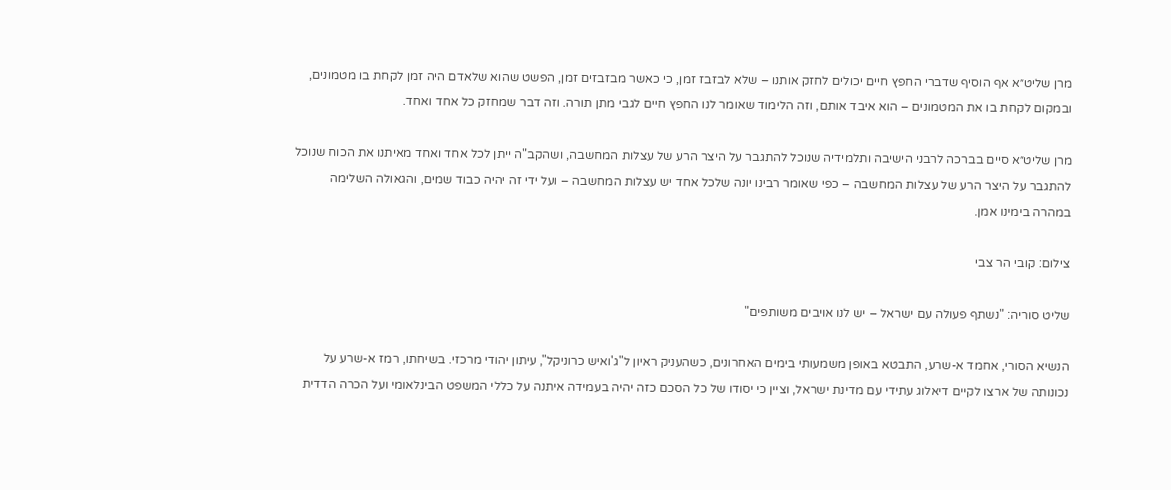מרן שליט״א אף הוסיף שדברי החפץ חיים יכולים לחזק אותנו – שלא לבזבז זמן, כי כאשר מבזבזים זמן, הפשט שהוא שלאדם היה זמן לקחת בו מטמונים, ובמקום לקחת בו את המטמונים – הוא איבד אותם, וזה הלימוד שאומר לנו החפץ חיים לגבי מתן תורה. וזה דבר שמחזק כל אחד ואחד.

מרן שליט״א סיים בברכה לרבני הישיבה ותלמידיה שנוכל להתגבר על היצר הרע של עצלות המחשבה, ושהקב"ה ייתן לכל אחד ואחד מאיתנו את הכוח שנוכל להתגבר על היצר הרע של עצלות המחשבה – כפי שאומר רבינו יונה שלכל אחד יש עצלות המחשבה – ועל ידי זה יהיה כבוד שמים, והגאולה השלימה במהרה בימינו אמן.

צילום: קובי הר צבי

שליט סוריה: "נשתף פעולה עם ישראל – יש לנו אויבים משותפים"

הנשיא הסורי, אחמד א-שרע, התבטא באופן משמעותי בימים האחרונים, כשהעניק ראיון ל"ג'ואיש כרוניקל", עיתון יהודי מרכזי. בשיחתו, רמז א-שרע על נכונותה של ארצו לקיים דיאלוג עתידי עם מדינת ישראל, וציין כי יסודו של כל הסכם כזה יהיה בעמידה איתנה על כללי המשפט הבינלאומי ועל הכרה הדדית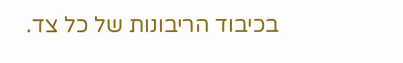בכיבוד הריבונות של כל צד.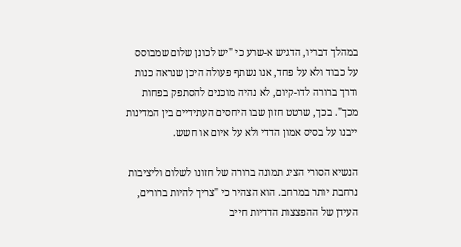במהלך דבריו, הדגיש א-שרע כי "יש לכונן שלום שמבוסס על כבוד ולא על פחד, אנו נשתף פעולה היכן שנראה כנות ודרך ברורה לדו-קיום, לא נהיה מוכנים להסתפק בפחות מכך". בכך, שרטט חזון שבו היחסים העתידיים בין המדינות ייבנו על בסיס אמון הדדי ולא על איום או חשש.

הנשיא הסורי הציג תמונה ברורה של חזונו לשלום וליציבות נרחבת יותר במרחב. הוא הצהיר כי "צריך להיות ברורים, העידן של ההפצצות הדדיות חייב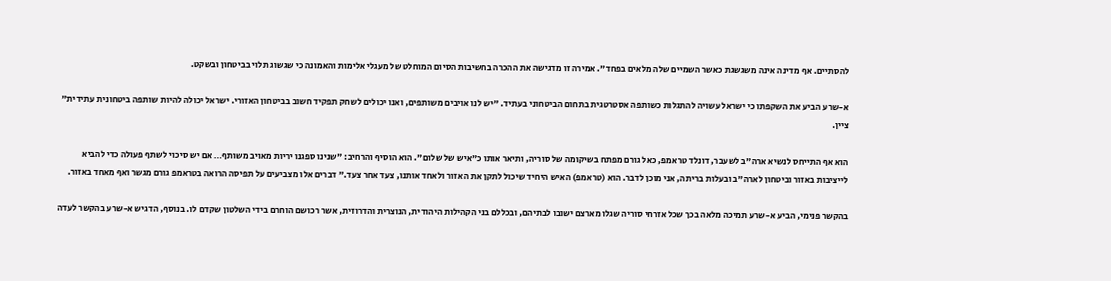להסתיים. אף מדינה אינה משגשגת כאשר השמיים שלה מלאים בפחד". אמירה זו מדגישה את ההכרה בחשיבות הסיום המוחלט של מעגלי אלימות והאמונה כי שגשוג תלוי בביטחון ובשקט.

א-שרע הביע את השקפתו כי ישראל עשויה להתגלות כשותפה אסטרטגית בתחום הביטחוני בעתיד. "יש לנו אויבים משותפים, ואנו יכולים לשחק תפקיד חשוב בביטחון האזורי. ישראל יכולה להיות שותפה ביטחונית עתידית" ציין.

הוא אף התייחס לנשיא ארה"ב לשעבר, דונלד טראמפ, כאל גורם מפתח בשיקומה של סוריה, ותיאר אותו כ"איש של שלום". הוא הוסיף והרחיב: "שנינו ספגנו יריות מאויב משותף… אם יש סיכוי לשתף פעולה כדי להביא לייציבות באזור וביטחון לארה"ב ובעלות בריתה, אני מוכן לדבר. הוא (טראמפ) האיש היחיד שיכול לתקן את האזור ולאחד אותנו, צעד אחר צעד." דברים אלו מצביעים על תפיסה הרואה בטראמפ גורם מגשר ואף מאחד באזור.

בהקשר פנימי, הביע א-שרע תמיכה מלאה בכך שכל אזרחי סוריה שגלו מארצם ישובו לבתיהם, ובכללם בני הקהילות היהודית, הנוצרית והדרוזית, אשר רכושם הוחרם בידי השלטון שקדם לו. בנוסף, הדגיש א-שרע בהקשר לעדה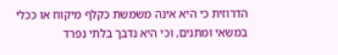הדרוזית כי היא אינה משמשת כקלף מיקוח או ככלי במשאי ומתנים, וכי היא נדבך בלתי נפרד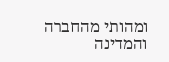ומהותי מהחברה והמדינה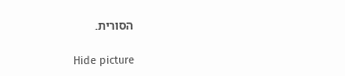הסורית.

Hide picture